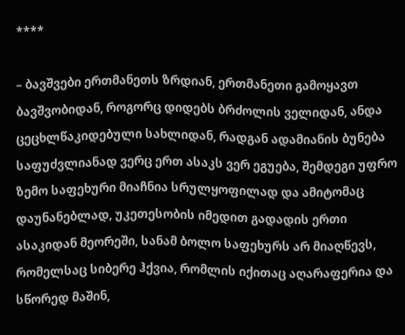****

– ბავშვები ერთმანეთს ზრდიან, ერთმანეთი გამოყავთ ბავშვობიდან, როგორც დიდებს ბრძოლის ველიდან, ანდა ცეცხლწაკიდებული სახლიდან, რადგან ადამიანის ბუნება საფუძვლიანად ვერც ერთ ასაკს ვერ ეგუება, შემდეგი უფრო ზემო საფეხური მიაჩნია სრულყოფილად და ამიტომაც დაუნანებლად, უკეთესობის იმედით გადადის ერთი ასაკიდან მეორეში, სანამ ბოლო საფეხურს არ მიაღწევს, რომელსაც სიბერე ჰქვია, რომლის იქითაც აღარაფერია და სწორედ მაშინ,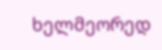ხელმეორედ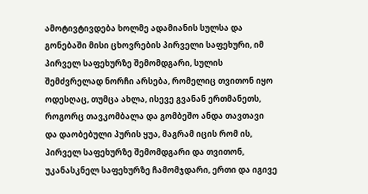ამოტივტივდება ხოლმე ადამიანის სულსა და გონებაში მისი ცხოვრების პირველი საფეხური, იმ პირველ საფეხურზე შემომდგარი, სულის შემძვრელად ნორჩი არსება, რომელიც თვითონ იყო ოდესღაც, თუმცა ახლა, ისევე გვანან ერთმანეთს, როგორც თავკომბალა და გომბეშო ანდა თავთავი და დაობებული პურის ყუა, მაგრამ იცის რომ ის, პირველ საფეხურზე შემომდგარი და თვითონ, უკანასკნელ საფეხურზე ჩამომჯდარი, ერთი და იგივე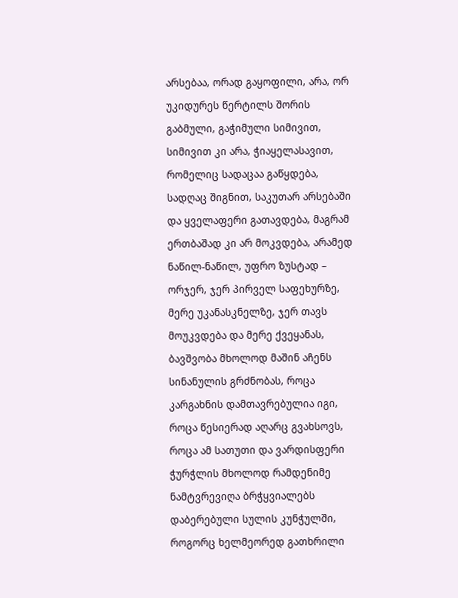არსებაა, ორად გაყოფილი, არა, ორ უკიდურეს წერტილს შორის გაბმული, გაჭიმული სიმივით, სიმივით კი არა, ჭიაყელასავით, რომელიც სადაცაა გაწყდება, სადღაც შიგნით, საკუთარ არსებაში და ყველაფერი გათავდება, მაგრამ ერთბაშად კი არ მოკვდება, არამედ ნაწილ-ნაწილ, უფრო ზუსტად – ორჯერ, ჯერ პირველ საფეხურზე, მერე უკანასკნელზე, ჯერ თავს მოუკვდება და მერე ქვეყანას, ბავშვობა მხოლოდ მაშინ აჩენს სინანულის გრძნობას, როცა კარგახნის დამთავრებულია იგი, როცა წესიერად აღარც გვახსოვს, როცა ამ სათუთი და ვარდისფერი ჭურჭლის მხოლოდ რამდენიმე ნამტვრევიღა ბრჭყვიალებს დაბერებული სულის კუნჭულში, როგორც ხელმეორედ გათხრილი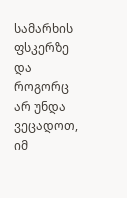სამარხის ფსკერზე და როგორც არ უნდა ვეცადოთ, იმ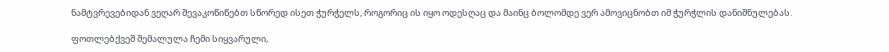ნამტვრევებიდან ვეღარ შევაკოწიწებთ სწორედ ისეთ ჭურჭელს, როგორიც ის იყო ოდესღაც და მაინც ბოლომდე ვერ ამოვიცნობთ იმ ჭურჭლის დანიშნულებას.

ფოთლებქვეშ შემალულა ჩემი სიყვარული,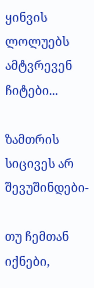ყინვის ლოლუებს ამტვრევენ ჩიტები...

ზამთრის სიცივეს არ შევუშინდები-

თუ ჩემთან იქნები,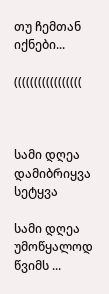თუ ჩემთან იქნები...

(((((((((((((((((



სამი დღეა დამიბრიყვა სეტყვა

სამი დღეა უმოწყალოდ წვიმს ...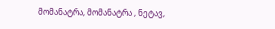მომანატრა, მომანატრა , ნეტავ,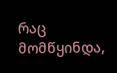რაც მომწყინდა,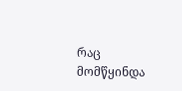რაც მომწყინდა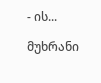- ის...

მუხრანი